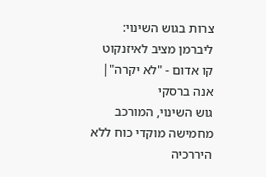צרות בגוש השינוי: ליברמן מציב לאיזנקוט קו אדום - "לא יקרה"| אנה ברסקי
גוש השינוי, המורכב מחמישה מוקדי כוח ללא היררכיה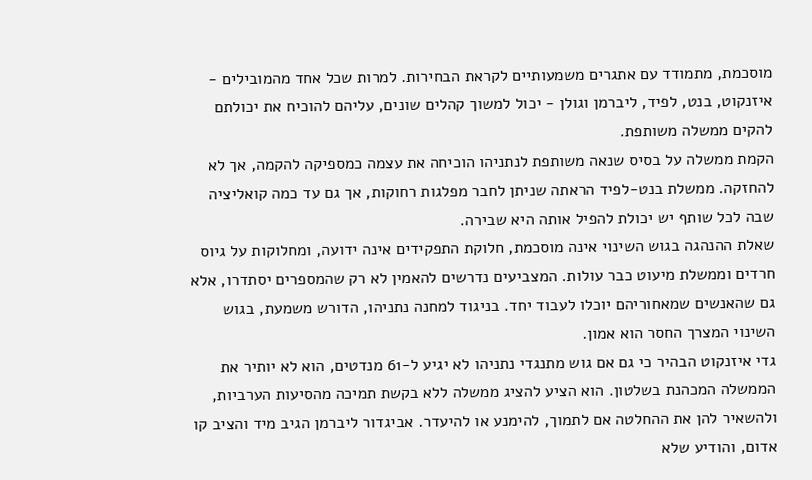מוסכמת, מתמודד עם אתגרים משמעותיים לקראת הבחירות. למרות שכל אחד מהמובילים - איזנקוט, בנט, לפיד, ליברמן וגולן - יכול למשוך קהלים שונים, עליהם להוכיח את יכולתם להקים ממשלה משותפת.
הקמת ממשלה על בסיס שנאה משותפת לנתניהו הוכיחה את עצמה כמספיקה להקמה, אך לא להחזקה. ממשלת בנט-לפיד הראתה שניתן לחבר מפלגות רחוקות, אך גם עד כמה קואליציה שבה לכל שותף יש יכולת להפיל אותה היא שבירה.
שאלת ההנהגה בגוש השינוי אינה מוסכמת, חלוקת התפקידים אינה ידועה, ומחלוקות על גיוס חרדים וממשלת מיעוט כבר עולות. המצביעים נדרשים להאמין לא רק שהמספרים יסתדרו, אלא גם שהאנשים שמאחוריהם יוכלו לעבוד יחד. בניגוד למחנה נתניהו, הדורש משמעת, בגוש השינוי המצרך החסר הוא אמון.
גדי איזנקוט הבהיר כי גם אם גוש מתנגדי נתניהו לא יגיע ל-61 מנדטים, הוא לא יותיר את הממשלה המכהנת בשלטון. הוא הציע להציג ממשלה ללא בקשת תמיכה מהסיעות הערביות, ולהשאיר להן את ההחלטה אם לתמוך, להימנע או להיעדר. אביגדור ליברמן הגיב מיד והציב קו אדום, והודיע שלא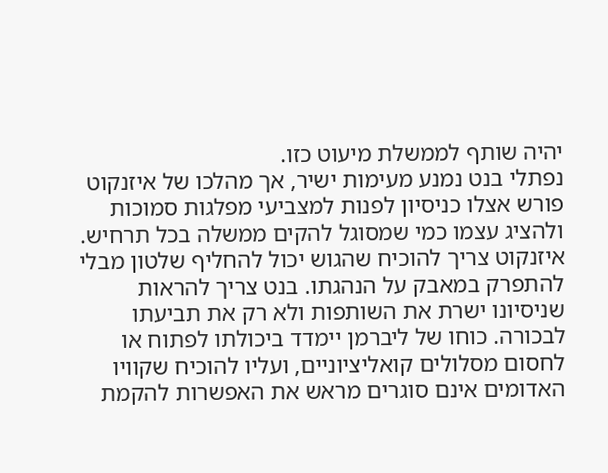יהיה שותף לממשלת מיעוט כזו.
נפתלי בנט נמנע מעימות ישיר, אך מהלכו של איזנקוט פורש אצלו כניסיון לפנות למצביעי מפלגות סמוכות ולהציג עצמו כמי שמסוגל להקים ממשלה בכל תרחיש. איזנקוט צריך להוכיח שהגוש יכול להחליף שלטון מבלי להתפרק במאבק על הנהגתו. בנט צריך להראות שניסיונו ישרת את השותפות ולא רק את תביעתו לבכורה. כוחו של ליברמן יימדד ביכולתו לפתוח או לחסום מסלולים קואליציוניים, ועליו להוכיח שקוויו האדומים אינם סוגרים מראש את האפשרות להקמת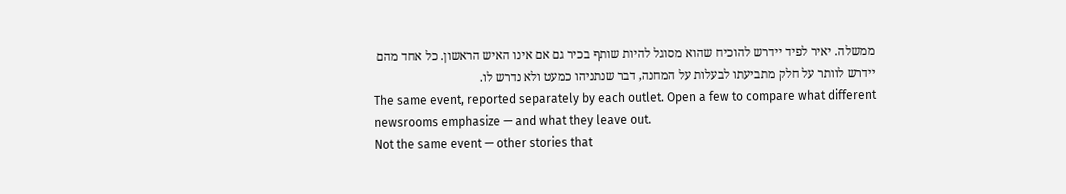ממשלה. יאיר לפיד יידרש להוכיח שהוא מסוגל להיות שותף בכיר גם אם אינו האיש הראשון. כל אחד מהם יידרש לוותר על חלק מתביעתו לבעלות על המחנה, דבר שנתניהו כמעט ולא נדרש לו.
The same event, reported separately by each outlet. Open a few to compare what different newsrooms emphasize — and what they leave out.
Not the same event — other stories that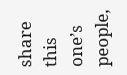share this one’s people,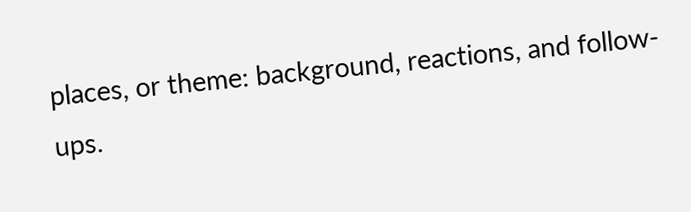places, or theme: background, reactions, and follow-ups.